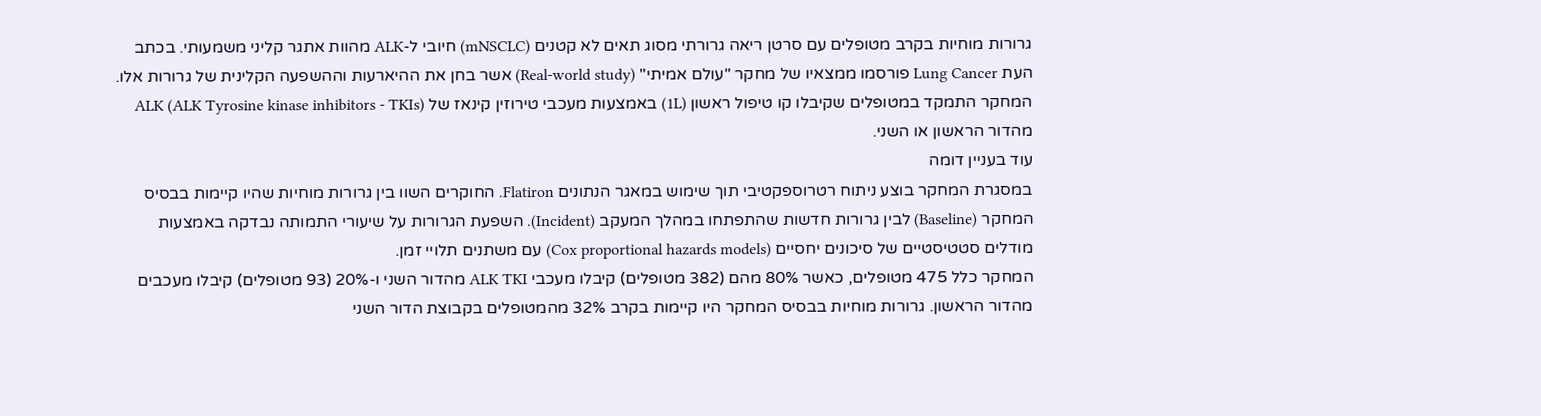גרורות מוחיות בקרב מטופלים עם סרטן ריאה גרורתי מסוג תאים לא קטנים (mNSCLC) חיובי ל-ALK מהוות אתגר קליני משמעותי. בכתב העת Lung Cancer פורסמו ממצאיו של מחקר "עולם אמיתי" (Real-world study) אשר בחן את ההיארעות וההשפעה הקלינית של גרורות אלו. המחקר התמקד במטופלים שקיבלו קו טיפול ראשון (1L) באמצעות מעכבי טירוזין קינאז של ALK (ALK Tyrosine kinase inhibitors - TKIs) מהדור הראשון או השני.
עוד בעניין דומה
במסגרת המחקר בוצע ניתוח רטרוספקטיבי תוך שימוש במאגר הנתונים Flatiron. החוקרים השוו בין גרורות מוחיות שהיו קיימות בבסיס המחקר (Baseline) לבין גרורות חדשות שהתפתחו במהלך המעקב (Incident). השפעת הגרורות על שיעורי התמותה נבדקה באמצעות מודלים סטטיסטיים של סיכונים יחסיים (Cox proportional hazards models) עם משתנים תלויי זמן.
המחקר כלל 475 מטופלים, כאשר 80% מהם (382 מטופלים) קיבלו מעכבי ALK TKI מהדור השני ו-20% (93 מטופלים) קיבלו מעכבים מהדור הראשון. גרורות מוחיות בבסיס המחקר היו קיימות בקרב 32% מהמטופלים בקבוצת הדור השני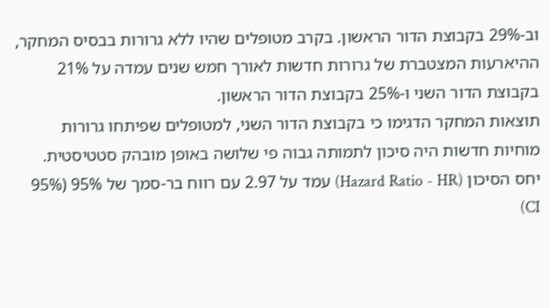וב-29% בקבוצת הדור הראשון. בקרב מטופלים שהיו ללא גרורות בבסיס המחקר, ההיארעות המצטברת של גרורות חדשות לאורך חמש שנים עמדה על 21% בקבוצת הדור השני ו-25% בקבוצת הדור הראשון.
תוצאות המחקר הדגימו כי בקבוצת הדור השני, למטופלים שפיתחו גרורות מוחיות חדשות היה סיכון לתמותה גבוה פי שלושה באופן מובהק סטטיסטית. יחס הסיכון (Hazard Ratio - HR) עמד על 2.97 עם רווח בר-סמך של 95% (95% CI)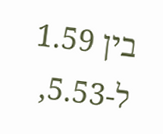בין 1.59 ל-5.53,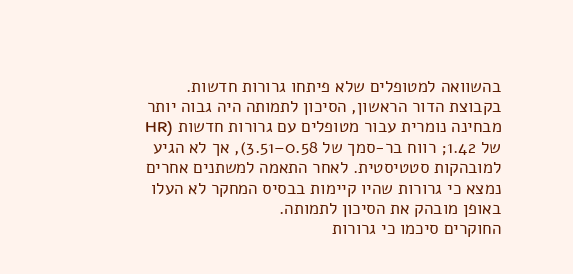בהשוואה למטופלים שלא פיתחו גרורות חדשות.
בקבוצת הדור הראשון, הסיכון לתמותה היה גבוה יותר מבחינה נומרית עבור מטופלים עם גרורות חדשות (HR של 1.42; רווח בר-סמך של 0.58–3.51), אך לא הגיע למובהקות סטטיסטית. לאחר התאמה למשתנים אחרים נמצא כי גרורות שהיו קיימות בבסיס המחקר לא העלו באופן מובהק את הסיכון לתמותה.
החוקרים סיכמו כי גרורות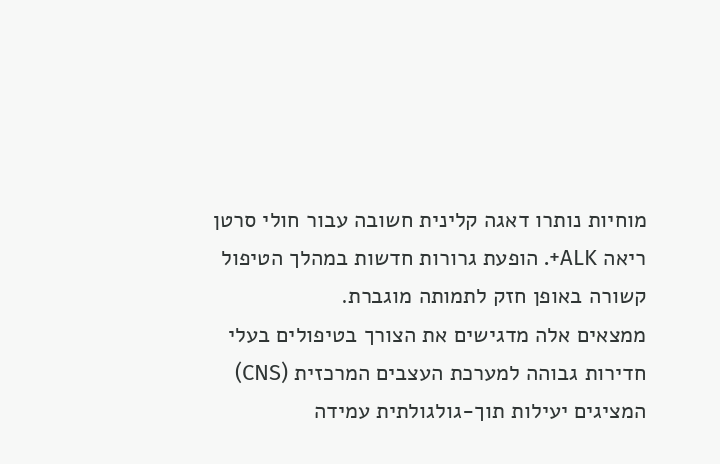מוחיות נותרו דאגה קלינית חשובה עבור חולי סרטן ריאה ALK+. הופעת גרורות חדשות במהלך הטיפול קשורה באופן חזק לתמותה מוגברת.
ממצאים אלה מדגישים את הצורך בטיפולים בעלי חדירות גבוהה למערכת העצבים המרכזית (CNS) המציגים יעילות תוך-גולגולתית עמידה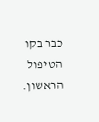כבר בקו הטיפול הראשון.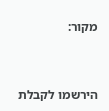מקור:


הירשמו לקבלת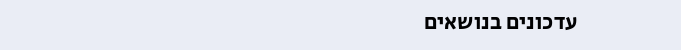עדכונים בנושאים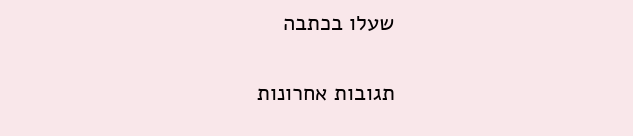שעלו בכתבה

תגובות אחרונות